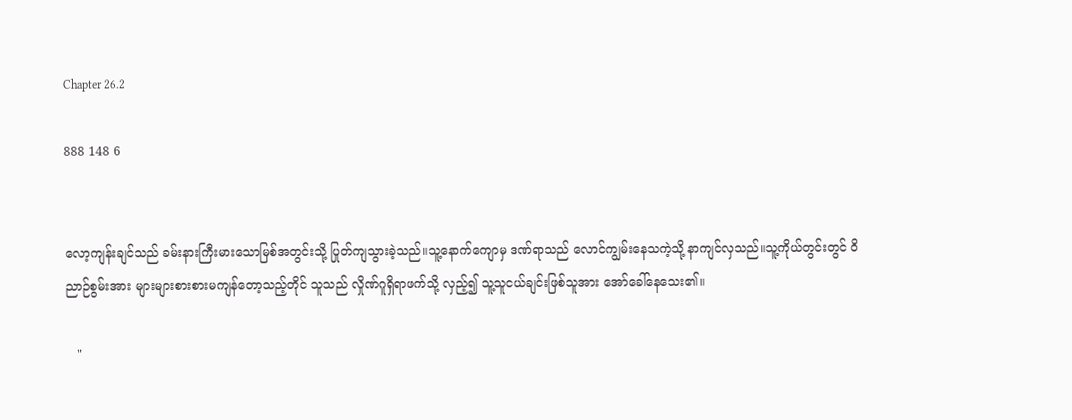Chapter 26.2

888 148 6


လော့ကျန်းချင်သည် ခမ်းနားကြီးမားသောမြစ်အတွင်းသို့ ပြုတ်ကျသွားခဲ့သည်။သူ့နောက်ကျောမှ ဒဏ်ရာသည် လောင်ကျွမ်းနေသကဲ့သို့ နာကျင်လှသည်။သူ့ကိုယ်တွင်းတွင် ဝိညာဉ်စွမ်းအား များများစားစားမကျန်တော့သည့်တိုင် သူသည် လှိုဏ်ဂူရှိရာဖက်သို့ လှည့်၍ သူ့သူငယ်ချင်းဖြစ်သူအား အော်ခေါ်နေသေး၏။

   "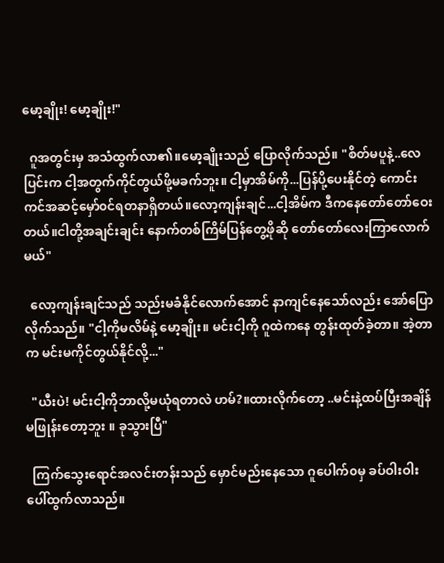မော့ချိုး! မော့ချိုး!"

  ဂူအတွင်းမှ အသံထွက်လာ၏။မော့ချိုးသည် ပြောလိုက်သည်။ "စိတ်မပူနဲ့..လေပြင်းက ငါ့အတွက်ကိုင်တွယ်ဖို့မခက်ဘူး။ ငါ့မှာအိမ်ကို...ပြန်ပို့‌ပေးနိုင်တဲ့ ကောင်းကင်အဆင့်မှော်၀င်ရတနာရှိတယ်။လော့ကျန်းချင်...ငါ့အိမ်က ဒီကနေတော်တော်ဝေးတယ်။ငါတို့အချင်းချင်း နောက်တစ်ကြိမ်ပြန်တွေ့ဖိုဆို တော်တော်လေးကြာလောက်မယ်"

  လော့ကျန်းချင်သည် သည်းမခံနိုင်လောက်အောင် နာကျင်နေသော်လည်း အော်ပြောလိုက်သည်။ "ငါ့ကိုမလိမ်နဲ့ မော့ချိုး။ မင်းငါ့ကို ဂူထဲကနေ တွန်းထုတ်ခဲ့တာ။ အဲ့တာက မင်းမကိုင်တွယ်နိုင်လို့..."

  "ယီးပဲ! မင်းငါ့ကိုဘာလို့မယုံရတာလဲ ဟမ်?။ထားလိုက်တော့ ..မင်းနဲ့ထပ်ပြီးအချိန်မဖြုန်းတော့ဘူး ။ ခုသွားပြီ"

  ကြက်သွေးရောင်အလင်းတန်းသည် မှောင်မည်းနေသော ဂူပေါက်၀မှ ခပ်ဝါးဝါးပေါ်ထွက်လာသည်။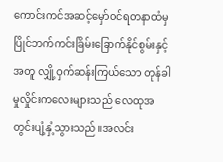ကောင်းကင်အဆင့်မှော်၀င်ရတနာထံမှ ပြိုင်ဘက်ကင်းခြိမ်းခြောက်နိုင်‌စွမ်းနှင့်အတူ လျှို့ဝှက်ဆန်းကြယ်သော တုန်ခါမှုလှိုင်းကလေးများသည် လေထုအတွင်းပျံ့နှံ့သွားသည်။အလင်း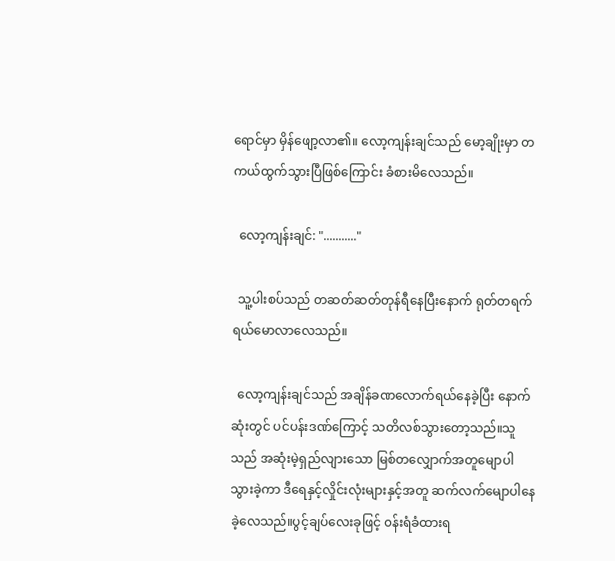ရောင်မှာ မှိန်ဖျော့လာ၏။ လော့ကျန်းချင်သည် မော့ချိုးမှာ တကယ်ထွက်သွားပြီဖြစ်ကြောင်း ခံစားမိလေသည်။

  လော့ကျန်းချင်: "..........."

  သူ့ပါးစပ်သည် တဆတ်ဆတ်တုန်ရီနေပြီးနောက် ရုတ်တရက်ရယ်မောလာလေသည်။

  လော့ကျန်းချင်သည် အချိန်ခဏ‌လောက်ရယ်နေခဲ့ပြီး နောက်ဆုံးတွင် ပင်ပန်းဒဏ်ကြောင့် သတိလစ်သွားတော့သည်။သူသည် အဆုံးမဲ့ရှည်လျားသော မြစ်တလျှောက်အတူမျောပါသွားခဲ့ကာ ဒီရေနှင့်လှိုင်းလုံးများနှင့်အတူ ဆက်လက်မျောပါနေခဲ့လေသည်။ပွင့်ချပ်လေးခုဖြင့် ၀န်းရံခံထားရ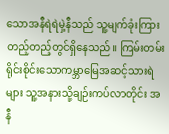သောအနီရဲရဲမှဲ့နီသည် သူ့မျက်ခုံးကြားတည့်တည့်တွင်ရှိနေသည်။ ကြမ်းတမ်းရိုင်းစိုင်းသောကမ္ဘာမြေအဆင့်သားရဲများ သူ့အနားသို့ချဉ်းကပ်လာတိုင်း အနီ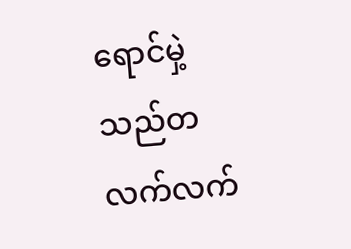ရောင်မှဲ့သည်တလက်လက်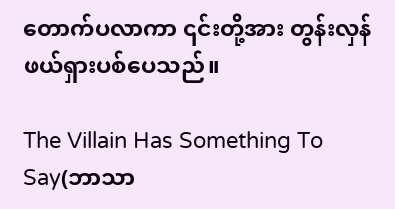တောက်ပလာကာ ၎င်းတို့အား တွန်းလှန်ဖယ်ရှားပစ်ပေသည်။

The Villain Has Something To Say(ဘာသာ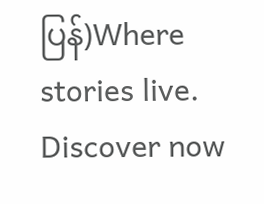ပြန်)Where stories live. Discover now